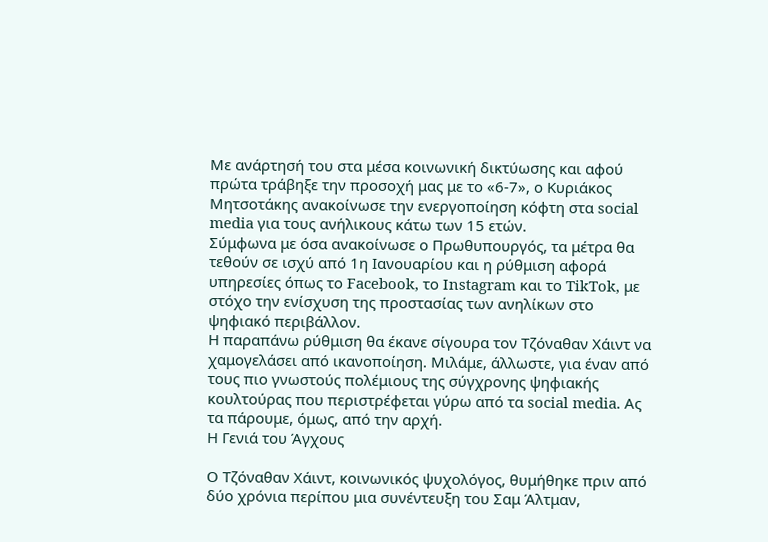Με ανάρτησή του στα μέσα κοινωνική δικτύωσης και αφού πρώτα τράβηξε την προσοχή μας με το «6-7», ο Κυριάκος Μητσοτάκης ανακοίνωσε την ενεργοποίηση κόφτη στα social media για τους ανήλικους κάτω των 15 ετών.
Σύμφωνα με όσα ανακοίνωσε ο Πρωθυπουργός, τα μέτρα θα τεθούν σε ισχύ από 1η Ιανουαρίου και η ρύθμιση αφορά υπηρεσίες όπως το Facebook, το Instagram και το TikTok, με στόχο την ενίσχυση της προστασίας των ανηλίκων στο ψηφιακό περιβάλλον.
Η παραπάνω ρύθμιση θα έκανε σίγουρα τον Τζόναθαν Χάιντ να χαμογελάσει από ικανοποίηση. Μιλάμε, άλλωστε, για έναν από τους πιο γνωστούς πολέμιους της σύγχρονης ψηφιακής κουλτούρας που περιστρέφεται γύρω από τα social media. Ας τα πάρουμε, όμως, από την αρχή.
Η Γενιά του Άγχους

Ο Τζόναθαν Χάιντ, κοινωνικός ψυχολόγος, θυμήθηκε πριν από δύο χρόνια περίπου μια συνέντευξη του Σαμ Άλτμαν,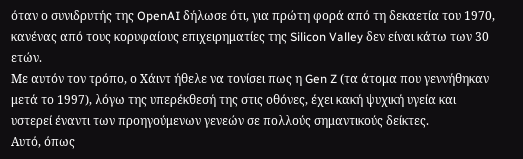όταν ο συνιδρυτής της OpenAI δήλωσε ότι, για πρώτη φορά από τη δεκαετία του 1970, κανένας από τους κορυφαίους επιχειρηματίες της Silicon Valley δεν είναι κάτω των 30 ετών.
Με αυτόν τον τρόπο, ο Χάιντ ήθελε να τονίσει πως η Gen Z (τα άτομα που γεννήθηκαν μετά το 1997), λόγω της υπερέκθεσή της στις οθόνες, έχει κακή ψυχική υγεία και υστερεί έναντι των προηγούμενων γενεών σε πολλούς σημαντικούς δείκτες.
Αυτό, όπως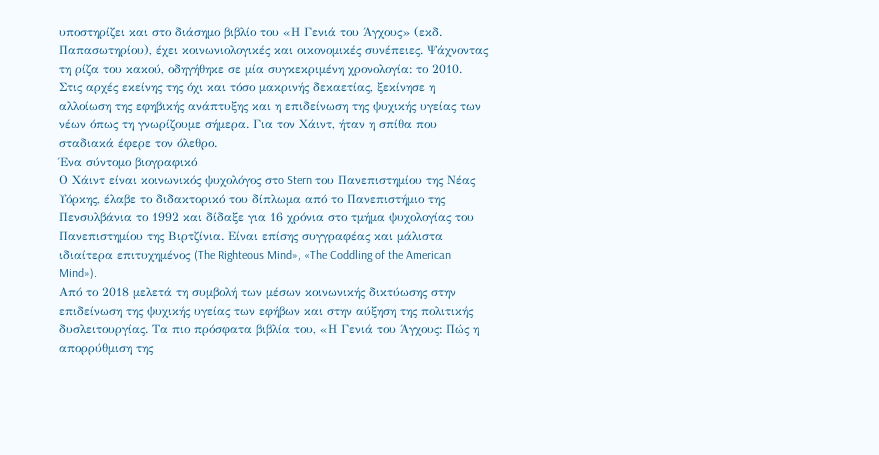υποστηρίζει και στο διάσημο βιβλίο του «Η Γενιά του Άγχους» (εκδ. Παπασωτηρίου), έχει κοινωνιολογικές και οικονομικές συνέπειες. Ψάχνοντας τη ρίζα του κακού, οδηγήθηκε σε μία συγκεκριμένη χρονολογία: το 2010.
Στις αρχές εκείνης της όχι και τόσο μακρινής δεκαετίας, ξεκίνησε η αλλοίωση της εφηβικής ανάπτυξης και η επιδείνωση της ψυχικής υγείας των νέων όπως τη γνωρίζουμε σήμερα. Για τον Χάιντ, ήταν η σπίθα που σταδιακά έφερε τον όλεθρο.
Ένα σύντομο βιογραφικό
Ο Χάιντ είναι κοινωνικός ψυχολόγος στo Stern του Πανεπιστημίου της Νέας Υόρκης, έλαβε το διδακτορικό του δίπλωμα από το Πανεπιστήμιο της Πενσυλβάνια το 1992 και δίδαξε για 16 χρόνια στο τμήμα ψυχολογίας του Πανεπιστημίου της Βιρτζίνια. Είναι επίσης συγγραφέας και μάλιστα ιδιαίτερα επιτυχημένος (The Righteous Mind», «The Coddling of the American Mind»).
Από το 2018 μελετά τη συμβολή των μέσων κοινωνικής δικτύωσης στην επιδείνωση της ψυχικής υγείας των εφήβων και στην αύξηση της πολιτικής δυσλειτουργίας. Τα πιο πρόσφατα βιβλία του, «Η Γενιά του Άγχους: Πώς η απορρύθμιση της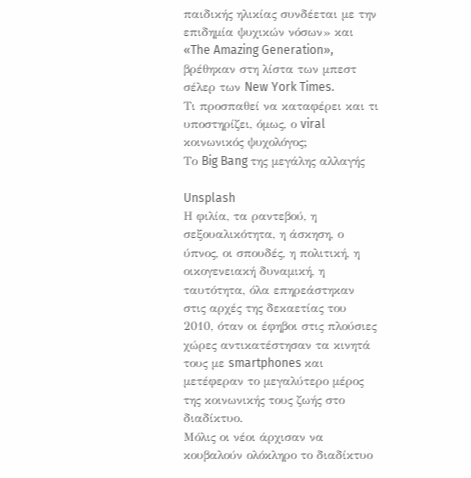παιδικής ηλικίας συνδέεται με την επιδημία ψυχικών νόσων» και «The Amazing Generation», βρέθηκαν στη λίστα των μπεστ σέλερ των New York Times.
Tι προσπαθεί να καταφέρει και τι υποστηρίζει, όμως, ο viral κοινωνικός ψυχολόγος;
Το Big Bang της μεγάλης αλλαγής

Unsplash
Η φιλία, τα ραντεβού, η σεξουαλικότητα, η άσκηση, ο ύπνος, οι σπουδές, η πολιτική, η οικογενειακή δυναμική, η ταυτότητα, όλα επηρεάστηκαν στις αρχές της δεκαετίας του 2010, όταν οι έφηβοι στις πλούσιες χώρες αντικατέστησαν τα κινητά τους με smartphones και μετέφεραν το μεγαλύτερο μέρος της κοινωνικής τους ζωής στο διαδίκτυο.
Μόλις οι νέοι άρχισαν να κουβαλούν ολόκληρο το διαδίκτυο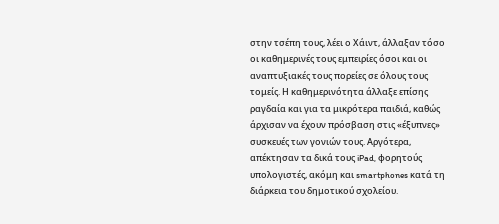στην τσέπη τους, λέει ο Χάιντ, άλλαξαν τόσο οι καθημερινές τους εμπειρίες όσοι και οι αναπτυξιακές τους πορείες σε όλους τους τομείς. Η καθημερινότητα άλλαξε επίσης ραγδαία και για τα μικρότερα παιδιά, καθώς άρχισαν να έχουν πρόσβαση στις «έξυπνες» συσκευές των γονιών τους. Αργότερα, απέκτησαν τα δικά τους iPad, φορητούς υπολογιστές, ακόμη και smartphones κατά τη διάρκεια του δημοτικού σχολείου.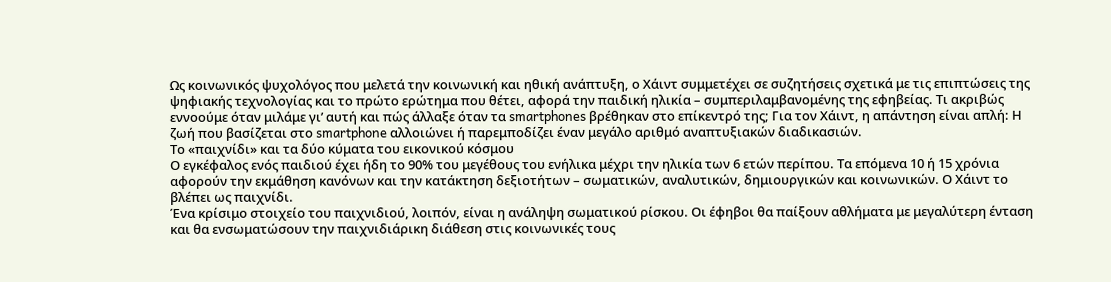Ως κοινωνικός ψυχολόγος που μελετά την κοινωνική και ηθική ανάπτυξη, ο Χάιντ συμμετέχει σε συζητήσεις σχετικά με τις επιπτώσεις της ψηφιακής τεχνολογίας και το πρώτο ερώτημα που θέτει, αφορά την παιδική ηλικία – συμπεριλαμβανομένης της εφηβείας. Τι ακριβώς εννοούμε όταν μιλάμε γι’ αυτή και πώς άλλαξε όταν τα smartphones βρέθηκαν στο επίκεντρό της; Για τον Χάιντ, η απάντηση είναι απλή: Η ζωή που βασίζεται στο smartphone αλλοιώνει ή παρεμποδίζει έναν μεγάλο αριθμό αναπτυξιακών διαδικασιών.
Το «παιχνίδι» και τα δύο κύματα του εικονικού κόσμου
Ο εγκέφαλος ενός παιδιού έχει ήδη το 90% του μεγέθους του ενήλικα μέχρι την ηλικία των 6 ετών περίπου. Τα επόμενα 10 ή 15 χρόνια αφορούν την εκμάθηση κανόνων και την κατάκτηση δεξιοτήτων – σωματικών, αναλυτικών, δημιουργικών και κοινωνικών. Ο Χάιντ το βλέπει ως παιχνίδι.
Ένα κρίσιμο στοιχείο του παιχνιδιού, λοιπόν, είναι η ανάληψη σωματικού ρίσκου. Οι έφηβοι θα παίξουν αθλήματα με μεγαλύτερη ένταση και θα ενσωματώσουν την παιχνιδιάρικη διάθεση στις κοινωνικές τους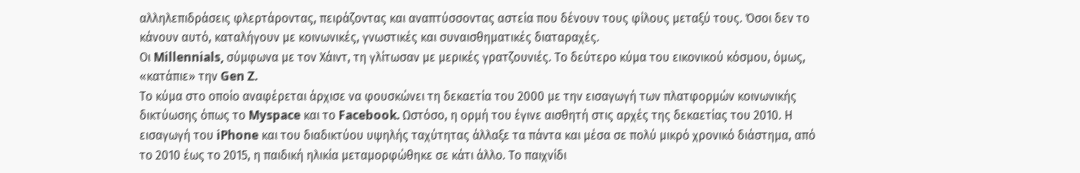αλληλεπιδράσεις φλερτάροντας, πειράζοντας και αναπτύσσοντας αστεία που δένουν τους φίλους μεταξύ τους. Όσοι δεν το κάνουν αυτό, καταλήγουν με κοινωνικές, γνωστικές και συναισθηματικές διαταραχές.
Οι Millennials, σύμφωνα με τον Χάιντ, τη γλίτωσαν με μερικές γρατζουνιές. Το δεύτερο κύμα του εικονικού κόσμου, όμως, «κατάπιε» την Gen Z.
Το κύμα στο οποίο αναφέρεται άρχισε να φουσκώνει τη δεκαετία του 2000 με την εισαγωγή των πλατφορμών κοινωνικής δικτύωσης όπως το Myspace και το Facebook. Ωστόσο, η ορμή του έγινε αισθητή στις αρχές της δεκαετίας του 2010. Η εισαγωγή του iPhone και του διαδικτύου υψηλής ταχύτητας άλλαξε τα πάντα και μέσα σε πολύ μικρό χρονικό διάστημα, από το 2010 έως το 2015, η παιδική ηλικία μεταμορφώθηκε σε κάτι άλλο. Το παιχνίδι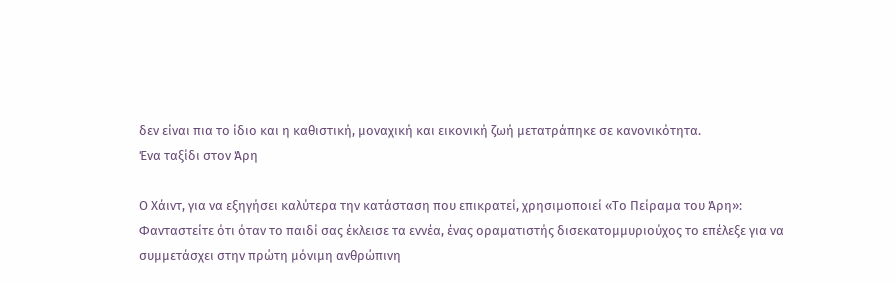δεν είναι πια το ίδιο και η καθιστική, μοναχική και εικονική ζωή μετατράπηκε σε κανονικότητα.
Ένα ταξίδι στον Άρη

Ο Χάιντ, για να εξηγήσει καλύτερα την κατάσταση που επικρατεί, χρησιμοποιεί «Το Πείραμα του Άρη»:
Φανταστείτε ότι όταν το παιδί σας έκλεισε τα εννέα, ένας οραματιστής δισεκατομμυριούχος το επέλεξε για να συμμετάσχει στην πρώτη μόνιμη ανθρώπινη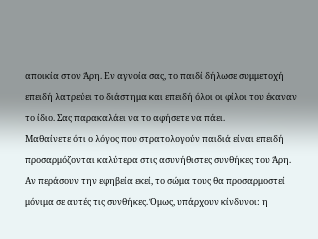αποικία στον Άρη. Εν αγνοία σας, το παιδί δήλωσε συμμετοχή επειδή λατρεύει το διάστημα και επειδή όλοι οι φίλοι του έκαναν το ίδιο. Σας παρακαλάει να το αφήσετε να πάει.
Μαθαίνετε ότι ο λόγος που στρατολογούν παιδιά είναι επειδή προσαρμόζονται καλύτερα στις ασυνήθιστες συνθήκες του Άρη. Αν περάσουν την εφηβεία εκεί, το σώμα τους θα προσαρμοστεί μόνιμα σε αυτές τις συνθήκες. Όμως, υπάρχουν κίνδυνοι: η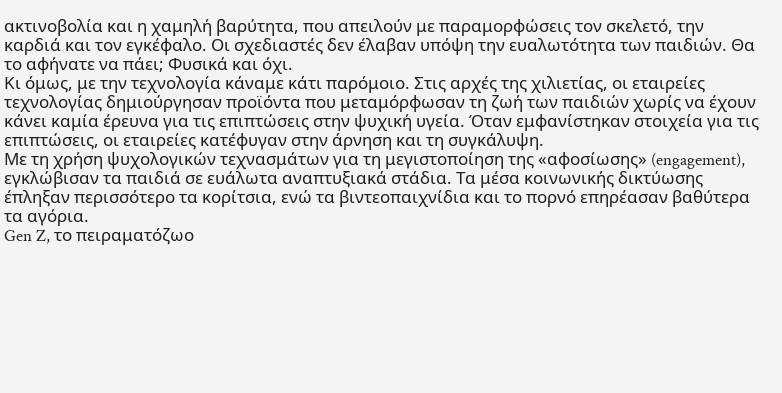ακτινοβολία και η χαμηλή βαρύτητα, που απειλούν με παραμορφώσεις τον σκελετό, την καρδιά και τον εγκέφαλο. Οι σχεδιαστές δεν έλαβαν υπόψη την ευαλωτότητα των παιδιών. Θα το αφήνατε να πάει; Φυσικά και όχι.
Κι όμως, με την τεχνολογία κάναμε κάτι παρόμοιο. Στις αρχές της χιλιετίας, οι εταιρείες τεχνολογίας δημιούργησαν προϊόντα που μεταμόρφωσαν τη ζωή των παιδιών χωρίς να έχουν κάνει καμία έρευνα για τις επιπτώσεις στην ψυχική υγεία. Όταν εμφανίστηκαν στοιχεία για τις επιπτώσεις, οι εταιρείες κατέφυγαν στην άρνηση και τη συγκάλυψη.
Με τη χρήση ψυχολογικών τεχνασμάτων για τη μεγιστοποίηση της «αφοσίωσης» (engagement), εγκλώβισαν τα παιδιά σε ευάλωτα αναπτυξιακά στάδια. Τα μέσα κοινωνικής δικτύωσης έπληξαν περισσότερο τα κορίτσια, ενώ τα βιντεοπαιχνίδια και το πορνό επηρέασαν βαθύτερα τα αγόρια.
Gen Z, το πειραματόζωο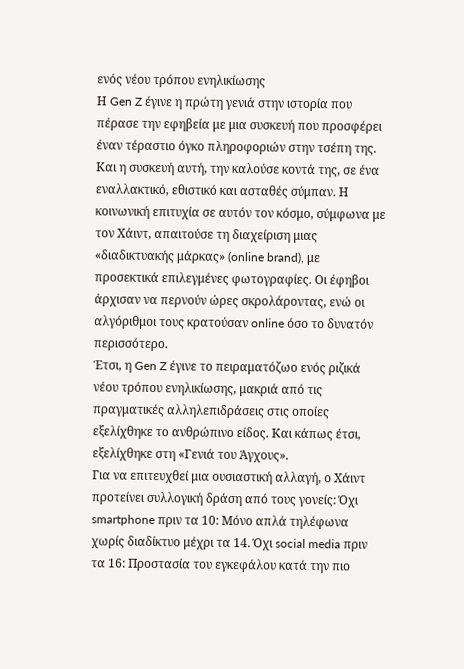ενός νέου τρόπου ενηλικίωσης
Η Gen Z έγινε η πρώτη γενιά στην ιστορία που πέρασε την εφηβεία με μια συσκευή που προσφέρει έναν τέραστιο όγκο πληροφοριών στην τσέπη της. Και η συσκευή αυτή, την καλούσε κοντά της, σε ένα εναλλακτικό, εθιστικό και ασταθές σύμπαν. Η κοινωνική επιτυχία σε αυτόν τον κόσμο, σύμφωνα με τον Χάιντ, απαιτούσε τη διαχείριση μιας «διαδικτυακής μάρκας» (online brand), με προσεκτικά επιλεγμένες φωτογραφίες. Οι έφηβοι άρχισαν να περνούν ώρες σκρολάροντας, ενώ οι αλγόριθμοι τους κρατούσαν online όσο το δυνατόν περισσότερο.
Έτσι, η Gen Z έγινε το πειραματόζωο ενός ριζικά νέου τρόπου ενηλικίωσης, μακριά από τις πραγματικές αλληλεπιδράσεις στις οποίες εξελίχθηκε το ανθρώπινο είδος. Και κάπως έτσι, εξελίχθηκε στη «Γενιά του Άγχους».
Για να επιτευχθεί μια ουσιαστική αλλαγή, ο Χάιντ προτείνει συλλογική δράση από τους γονείς: Όχι smartphone πριν τα 10: Μόνο απλά τηλέφωνα χωρίς διαδίκτυο μέχρι τα 14. Όχι social media πριν τα 16: Προστασία του εγκεφάλου κατά την πιο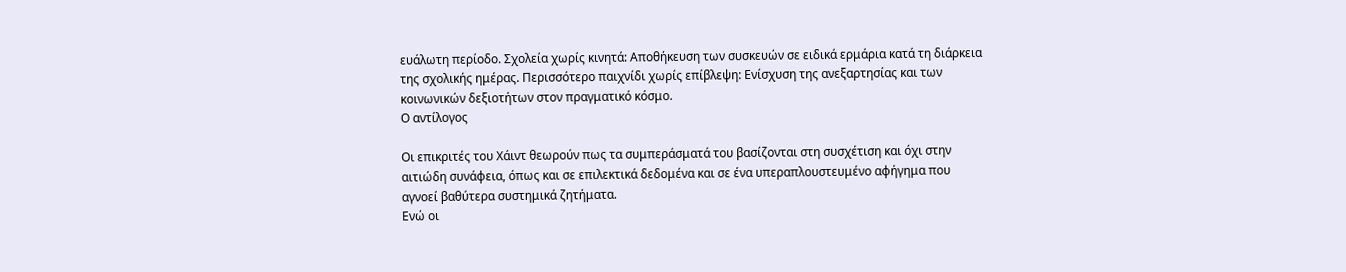ευάλωτη περίοδο. Σχολεία χωρίς κινητά: Αποθήκευση των συσκευών σε ειδικά ερμάρια κατά τη διάρκεια της σχολικής ημέρας. Περισσότερο παιχνίδι χωρίς επίβλεψη: Ενίσχυση της ανεξαρτησίας και των κοινωνικών δεξιοτήτων στον πραγματικό κόσμο.
Ο αντίλογος

Οι επικριτές του Χάιντ θεωρούν πως τα συμπεράσματά του βασίζονται στη συσχέτιση και όχι στην αιτιώδη συνάφεια, όπως και σε επιλεκτικά δεδομένα και σε ένα υπεραπλουστευμένο αφήγημα που αγνοεί βαθύτερα συστημικά ζητήματα.
Ενώ οι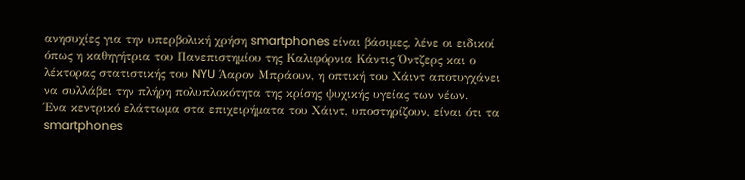ανησυχίες για την υπερβολική χρήση smartphones είναι βάσιμες, λένε οι ειδικοί όπως η καθηγήτρια του Πανεπιστημίου της Καλιφόρνια Κάντις Όντζερς και ο λέκτορας στατιστικής του NYU Άαρον Μπράουν, η οπτική του Χάιντ αποτυγχάνει να συλλάβει την πλήρη πολυπλοκότητα της κρίσης ψυχικής υγείας των νέων.
Ένα κεντρικό ελάττωμα στα επιχειρήματα του Χάιντ, υποστηρίζουν, είναι ότι τα smartphones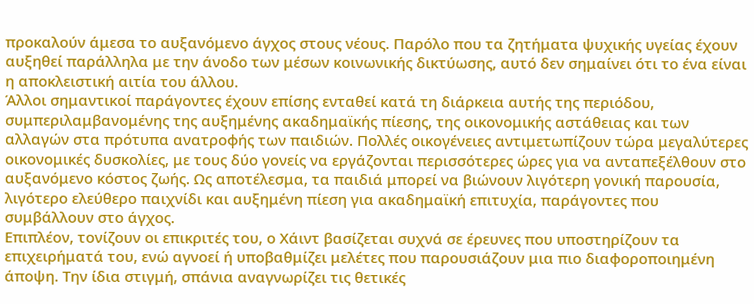προκαλούν άμεσα το αυξανόμενο άγχος στους νέους. Παρόλο που τα ζητήματα ψυχικής υγείας έχουν αυξηθεί παράλληλα με την άνοδο των μέσων κοινωνικής δικτύωσης, αυτό δεν σημαίνει ότι το ένα είναι η αποκλειστική αιτία του άλλου.
Άλλοι σημαντικοί παράγοντες έχουν επίσης ενταθεί κατά τη διάρκεια αυτής της περιόδου, συμπεριλαμβανομένης της αυξημένης ακαδημαϊκής πίεσης, της οικονομικής αστάθειας και των αλλαγών στα πρότυπα ανατροφής των παιδιών. Πολλές οικογένειες αντιμετωπίζουν τώρα μεγαλύτερες οικονομικές δυσκολίες, με τους δύο γονείς να εργάζονται περισσότερες ώρες για να ανταπεξέλθουν στο αυξανόμενο κόστος ζωής. Ως αποτέλεσμα, τα παιδιά μπορεί να βιώνουν λιγότερη γονική παρουσία, λιγότερο ελεύθερο παιχνίδι και αυξημένη πίεση για ακαδημαϊκή επιτυχία, παράγοντες που συμβάλλουν στο άγχος.
Επιπλέον, τονίζουν οι επικριτές του, ο Χάιντ βασίζεται συχνά σε έρευνες που υποστηρίζουν τα επιχειρήματά του, ενώ αγνοεί ή υποβαθμίζει μελέτες που παρουσιάζουν μια πιο διαφοροποιημένη άποψη. Την ίδια στιγμή, σπάνια αναγνωρίζει τις θετικές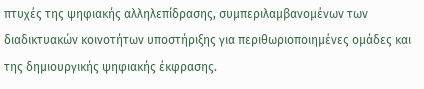πτυχές της ψηφιακής αλληλεπίδρασης, συμπεριλαμβανομένων των διαδικτυακών κοινοτήτων υποστήριξης για περιθωριοποιημένες ομάδες και της δημιουργικής ψηφιακής έκφρασης.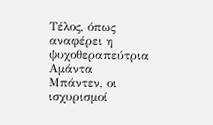Τέλος, όπως αναφέρει η ψυχοθεραπεύτρια Αμάντα Μπάντεν, οι ισχυρισμοί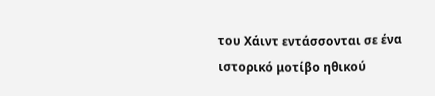του Χάιντ εντάσσονται σε ένα ιστορικό μοτίβο ηθικού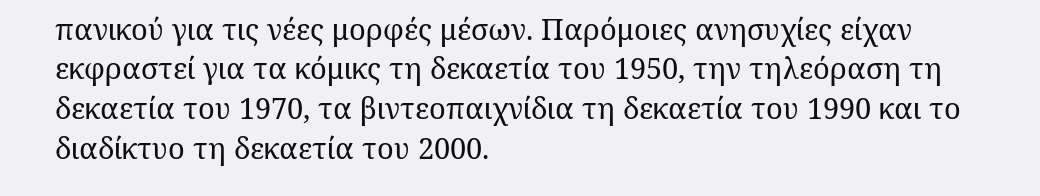πανικού για τις νέες μορφές μέσων. Παρόμοιες ανησυχίες είχαν εκφραστεί για τα κόμικς τη δεκαετία του 1950, την τηλεόραση τη δεκαετία του 1970, τα βιντεοπαιχνίδια τη δεκαετία του 1990 και το διαδίκτυο τη δεκαετία του 2000.